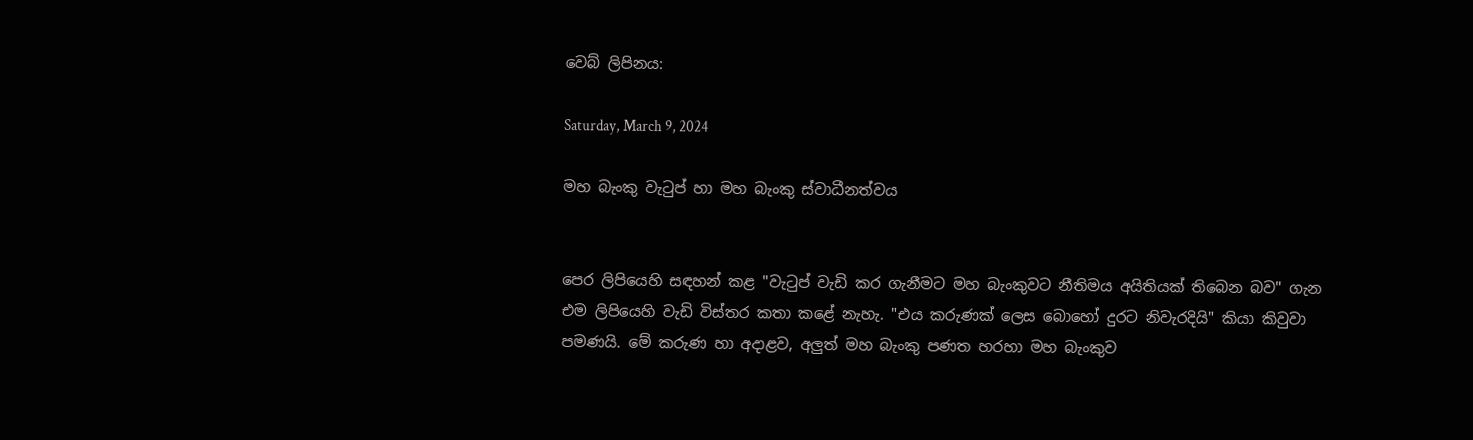වෙබ් ලිපිනය:

Saturday, March 9, 2024

මහ බැංකු වැටුප් හා මහ බැංකු ස්වාධීනත්වය


පෙර ලිපියෙහි සඳහන් කළ "වැටුප් වැඩි කර ගැනීමට මහ බැංකුවට නීතිමය අයිතියක් තිබෙන බව" ගැන එම ලිපියෙහි වැඩි විස්තර කතා කළේ නැහැ. "එය කරුණක් ලෙස බොහෝ දුරට නිවැරදියි" කියා කිවුවා පමණයි. මේ කරුණ හා අදාළව, අලුත් මහ බැංකු පණත හරහා මහ බැංකුව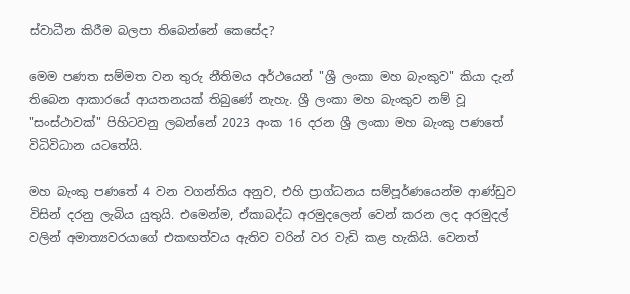ස්වාධීන කිරීම බලපා තිබෙන්නේ කෙසේද?

මෙම පණත සම්මත වන තුරු නීතිමය අර්ථයෙන් "ශ්‍රී ලංකා මහ බැංකුව" කියා දැන් තිබෙන ආකාරයේ ආයතනයක් තිබුණේ නැහැ. ශ්‍රී ලංකා මහ බැංකුව නම් වූ "සංස්ථාවක්" පිහිටවනු ලබන්නේ 2023 අංක 16 දරන ශ්‍රී ලංකා මහ බැංකු පණතේ විධිවිධාන යටතේයි.

මහ බැංකු පණතේ 4 වන වගන්තිය අනුව, එහි ප්‍රාග්ධනය සම්පූර්ණයෙන්ම ආණ්ඩුව විසින් දරනු ලැබිය යුතුයි. එමෙන්ම, ඒකාබද්ධ අරමුදලෙන් වෙන් කරන ලද අරමුදල් වලින් අමාත්‍යවරයාගේ එකඟත්වය ඇතිව වරින් වර වැඩි කළ හැකියි. වෙනත්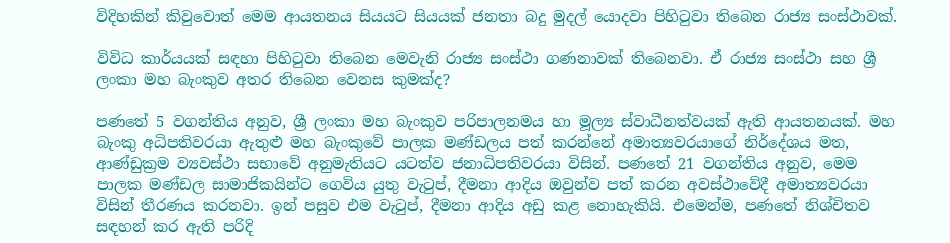විදිහකින් කිවුවොත් මෙම ආයතනය සියයට සියයක් ජනතා බදු මුදල් යොදවා පිහිටුවා තිබෙන රාජ්‍ය සංස්ථාවක්.

විවිධ කාර්යයක් සඳහා පිහිටුවා තිබෙන මෙවැනි රාජ්‍ය සංස්ථා ගණනාවක් තිබෙනවා. ඒ රාජ්‍ය සංස්ථා සහ ශ්‍රී ලංකා මහ බැංකුව අතර තිබෙන වෙනස කුමක්ද?

පණතේ 5 වගන්තිය අනුව, ශ්‍රී ලංකා මහ බැංකුව පරිපාලනමය හා මූල්‍ය ස්වාධීනත්වයක් ඇති ආයතනයක්. මහ බැංකු අධිපතිවරයා ඇතුළු මහ බැංකුවේ පාලක මණ්ඩලය පත් කරන්නේ අමාත්‍යවරයාගේ නිර්දේශය මත, ආණ්ඩුක්‍රම ව්‍යවස්ථා සභාවේ අනුමැතියට යටත්ව ජනාධිපතිවරයා විසින්. පණතේ 21 වගන්තිය අනුව, මෙම පාලක මණ්ඩල සාමාජිකයින්ට ගෙවිය යුතු වැටුප්, දීමනා ආදිය ඔවුන්ව පත් කරන අවස්ථාවේදී අමාත්‍යවරයා විසින් තීරණය කරනවා. ඉන් පසුව එම වැටුප්, දීමනා ආදිය අඩු කළ නොහැකියි. එමෙන්ම, පණතේ නිශ්චිතව සඳහන් කර ඇති පරිදි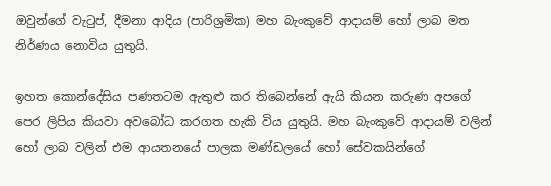ඔවුන්ගේ වැටුප්, දීමනා ආදිය (පාරිශ්‍රමික) මහ බැංකුවේ ආදායම් හෝ ලාබ මත නිර්ණය නොවිය යුතුයි.

ඉහත කොන්දේසිය පණතටම ඇතුළු කර තිබෙන්නේ ඇයි කියන කරුණ අපගේ පෙර ලිපිය කියවා අවබෝධ කරගත හැකි විය යුතුයි. මහ බැංකුවේ ආදායම් වලින් හෝ ලාබ වලින් එම ආයතනයේ පාලක මණ්ඩලයේ හෝ සේවකයින්ගේ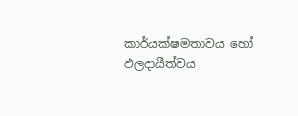කාර්යක්ෂමතාවය හෝ ඵලදායීත්වය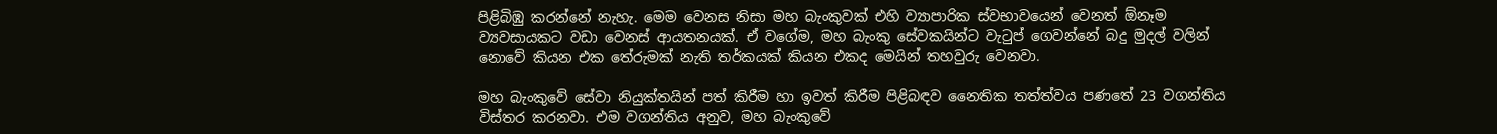පිළිබිඹු කරන්නේ නැහැ. මෙම වෙනස නිසා මහ බැංකුවක් එහි ව්‍යාපාරික ස්වභාවයෙන් වෙනත් ඕනෑම ව්‍යවසායකට වඩා වෙනස් ආයතනයක්. ඒ වගේම, මහ බැංකු සේවකයින්ට වැටුප් ගෙවන්නේ බදු මුදල් වලින් නොවේ කියන එක තේරුමක් නැති තර්කයක් කියන එකද මෙයින් තහවුරු වෙනවා.

මහ බැංකුවේ සේවා නියුක්තයින් පත් කිරීම හා ඉවත් කිරීම පිළිබඳව නෛතික තත්ත්වය පණතේ 23 වගන්තිය විස්තර කරනවා. එම වගන්තිය අනුව, මහ බැංකුවේ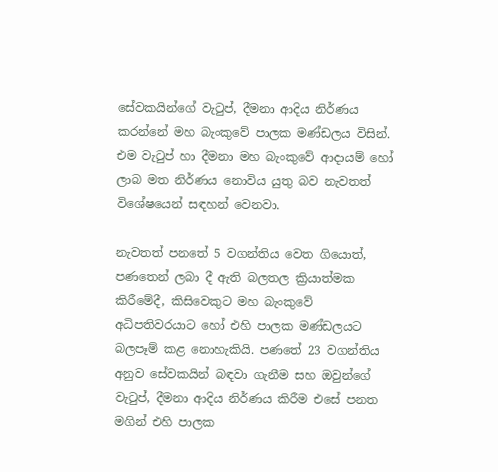සේවකයින්ගේ වැටුප්, දීමනා ආදිය නිර්ණය කරන්නේ මහ බැංකුවේ පාලක මණ්ඩලය විසින්. එම වැටුප් හා දීමනා මහ බැංකුවේ ආදායම් හෝ ලාබ මත නිර්ණය නොවිය යුතු බව නැවතත් විශේෂයෙන් සඳහන් වෙනවා.

නැවතත් පනතේ 5 වගන්තිය වෙත ගියොත්, පණතෙන් ලබා දී ඇති බලතල ක්‍රියාත්මක කිරීමේදී, කිසිවෙකුට මහ බැංකුවේ අධිපතිවරයාට හෝ එහි පාලක මණ්ඩලයට බලපෑම් කළ නොහැකියි. පණතේ 23 වගන්තිය අනුව සේවකයින් බඳවා ගැනීම සහ ඔවුන්ගේ වැටුප්, දීමනා ආදිය නිර්ණය කිරීම එසේ පනත මගින් එහි පාලක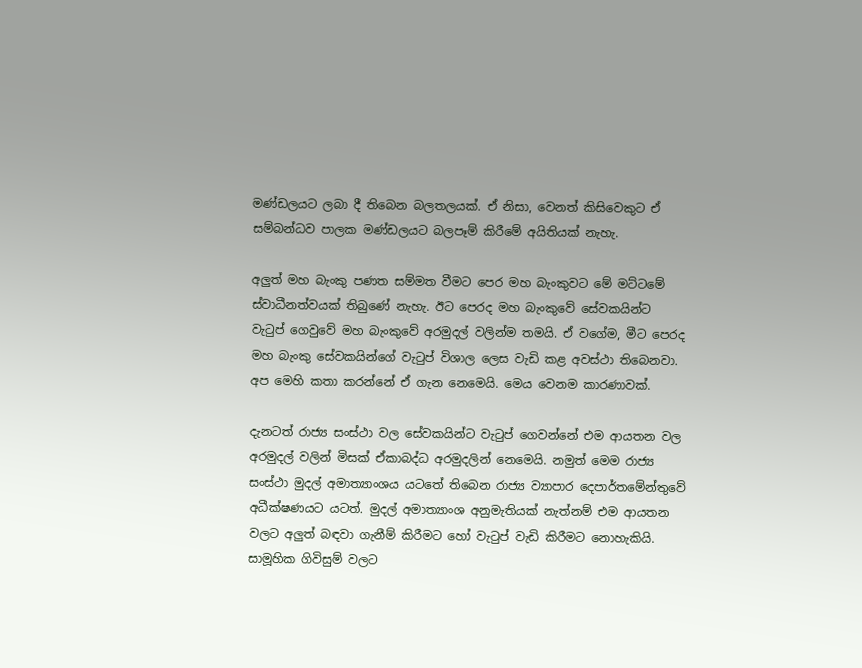මණ්ඩලයට ලබා දී තිබෙන බලතලයක්. ඒ නිසා, වෙනත් කිසිවෙකුට ඒ සම්බන්ධව පාලක මණ්ඩලයට බලපෑම් කිරීමේ අයිතියක් නැහැ.

අලුත් මහ බැංකු පණත සම්මත වීමට පෙර මහ බැංකුවට මේ මට්ටමේ ස්වාධීනත්වයක් තිබුණේ නැහැ. ඊට පෙරද මහ බැංකුවේ සේවකයින්ට වැටුප් ගෙවුවේ මහ බැංකුවේ අරමුදල් වලින්ම තමයි. ඒ වගේම, මීට පෙරද මහ බැංකු සේවකයින්ගේ වැටුප් විශාල ලෙස වැඩි කළ අවස්ථා තිබෙනවා. අප මෙහි කතා කරන්නේ ඒ ගැන නෙමෙයි. මෙය වෙනම කාරණාවක්.

දැනටත් රාජ්‍ය සංස්ථා වල සේවකයින්ට වැටුප් ගෙවන්නේ එම ආයතන වල අරමුදල් වලින් මිසක් ඒකාබද්ධ අරමුදලින් නෙමෙයි. නමුත් මෙම රාජ්‍ය සංස්ථා මුදල් අමාත්‍යාංශය යටතේ තිබෙන රාජ්‍ය ව්‍යාපාර දෙපාර්තමේන්තුවේ අධීක්ෂණයට යටත්. මුදල් අමාත්‍යාංශ අනුමැතියක් නැත්නම් එම ආයතන වලට අලුත් බඳවා ගැනීම් කිරීමට හෝ වැටුප් වැඩි කිරීමට නොහැකියි. සාමූහික ගිවිසුම් වලට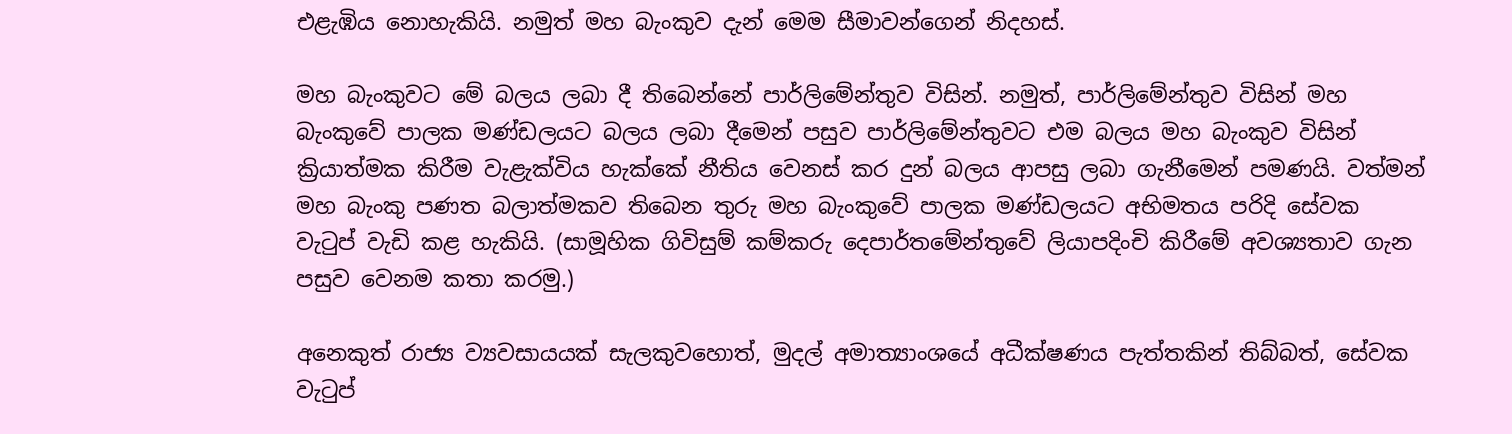එළැඹිය නොහැකියි. නමුත් මහ බැංකුව දැන් මෙම සීමාවන්ගෙන් නිදහස්.

මහ බැංකුවට මේ බලය ලබා දී තිබෙන්නේ පාර්ලිමේන්තුව විසින්. නමුත්, පාර්ලිමේන්තුව විසින් මහ බැංකුවේ පාලක මණ්ඩලයට බලය ලබා දීමෙන් පසුව පාර්ලිමේන්තුවට එම බලය මහ බැංකුව විසින් ක්‍රියාත්මක කිරීම වැළැක්විය හැක්කේ නීතිය වෙනස් කර දුන් බලය ආපසු ලබා ගැනීමෙන් පමණයි. වත්මන් මහ බැංකු පණත බලාත්මකව තිබෙන තුරු මහ බැංකුවේ පාලක මණ්ඩලයට අභිමතය පරිදි සේවක වැටුප් වැඩි කළ හැකියි. (සාමූහික ගිවිසුම් කම්කරු දෙපාර්තමේන්තුවේ ලියාපදිංචි කිරීමේ අවශ්‍යතාව ගැන පසුව වෙනම කතා කරමු.)

අනෙකුත් රාජ්‍ය ව්‍යවසායයක් සැලකුවහොත්, මුදල් අමාත්‍යාංශයේ අධීක්ෂණය පැත්තකින් තිබ්බත්, සේවක වැටුප්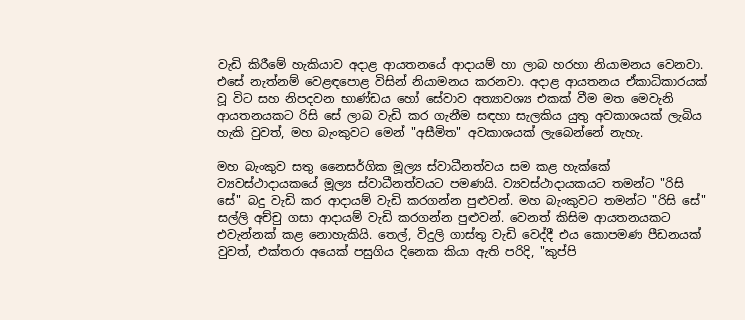වැඩි කිරීමේ හැකියාව අදාළ ආයතනයේ ආදායම් හා ලාබ හරහා නියාමනය වෙනවා. එසේ නැත්නම් වෙළඳපොළ විසින් නියාමනය කරනවා. අදාළ ආයතනය ඒකාධිකාරයක් වූ විට සහ නිපදවන භාණ්ඩය හෝ සේවාව අත්‍යාවශ්‍ය එකක් වීම මත මෙවැනි ආයතනයකට රිසි සේ ලාබ වැඩි කර ගැනීම සඳහා සැලකිය යුතු අවකාශයක් ලැබිය හැකි වුවත්, මහ බැංකුවට මෙන් "අසීමිත" අවකාශයක් ලැබෙන්නේ නැහැ.

මහ බැංකුව සතු නෛසර්ගික මූල්‍ය ස්වාධීනත්වය සම කළ හැක්කේ ව්‍යවස්ථාදායකයේ මූල්‍ය ස්වාධීනත්වයට පමණයි. ව්‍යවස්ථාදායකයට තමන්ට "රිසි සේ" බදු වැඩි කර ආදායම් වැඩි කරගන්න පුළුවන්. මහ බැංකුවට තමන්ට "රිසි සේ" සල්ලි අච්චු ගසා ආදායම් වැඩි කරගන්න පුළුවන්. වෙනත් කිසිම ආයතනයකට එවැන්නක් කළ නොහැකියි. තෙල්, විදුලි ගාස්තු වැඩි වෙද්දී එය කොපමණ පීඩනයක් වුවත්, එක්තරා අයෙක් පසුගිය දිනෙක කියා ඇති පරිදි, "කුප්පි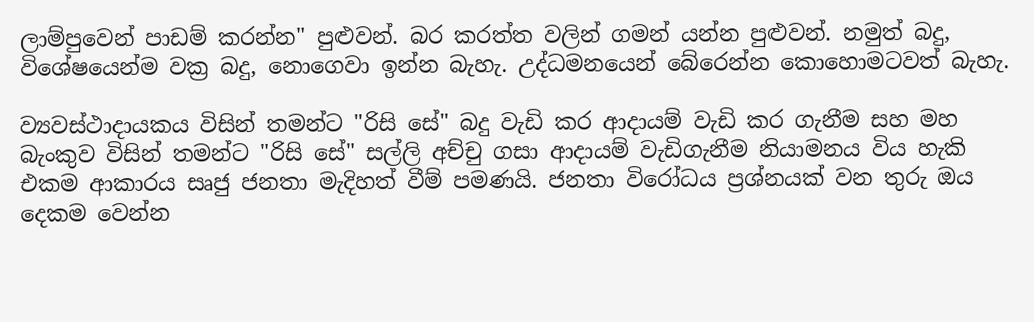ලාම්පුවෙන් පාඩම් කරන්න" පුළුවන්. බර කරත්ත වලින් ගමන් යන්න පුළුවන්. නමුත් බදු, විශේෂයෙන්ම වක්‍ර බදු, නොගෙවා ඉන්න බැහැ. උද්ධමනයෙන් බේරෙන්න කොහොමටවත් බැහැ.

ව්‍යවස්ථාදායකය විසින් තමන්ට "රිසි සේ" බදු වැඩි කර ආදායම් වැඩි කර ගැනීම සහ මහ බැංකුව විසින් තමන්ට "රිසි සේ" සල්ලි අච්චු ගසා ආදායම් වැඩිගැනීම නියාමනය විය හැකි එකම ආකාරය සෘජු ජනතා මැදිහත් වීම් පමණයි. ජනතා විරෝධය ප්‍රශ්නයක් වන තුරු ඔය දෙකම වෙන්න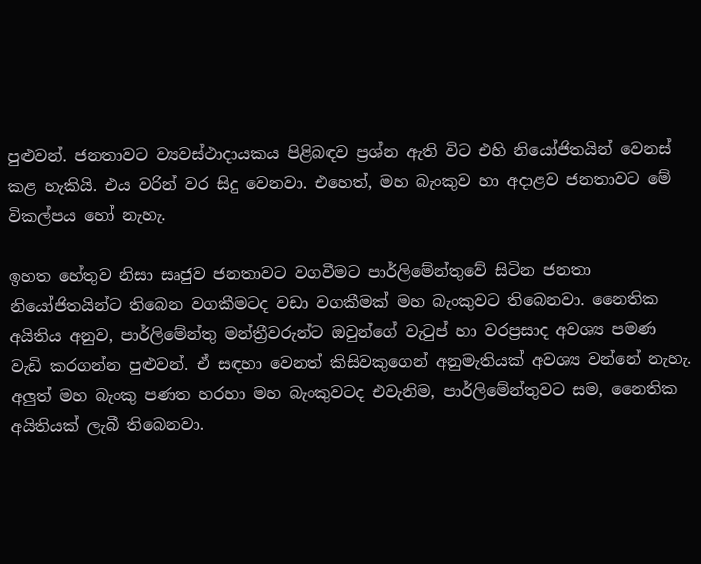පුළුවන්. ජනතාවට ව්‍යවස්ථාදායකය පිළිබඳව ප්‍රශ්න ඇති විට එහි නියෝජිතයින් වෙනස් කළ හැකියි. එය වරින් වර සිදු වෙනවා. එහෙත්, මහ බැංකුව හා අදාළව ජනතාවට මේ විකල්පය හෝ නැහැ.

ඉහත හේතුව නිසා සෘජුව ජනතාවට වගවීමට පාර්ලිමේන්තුවේ සිටින ජනතා නියෝජිතයින්ට තිබෙන වගකීමටද වඩා වගකීමක් මහ බැංකුවට තිබෙනවා. නෛතික අයිතිය අනුව, පාර්ලිමේන්තු මන්ත්‍රීවරුන්ට ඔවුන්ගේ වැටුප් හා වරප්‍රසාද අවශ්‍ය පමණ වැඩි කරගන්න පුළුවන්. ඒ සඳහා වෙනත් කිසිවකුගෙන් අනුමැතියක් අවශ්‍ය වන්නේ නැහැ. අලුත් මහ බැංකු පණත හරහා මහ බැංකුවටද එවැනිම, පාර්ලිමේන්තුවට සම, නෛතික අයිතියක් ලැබී තිබෙනවා.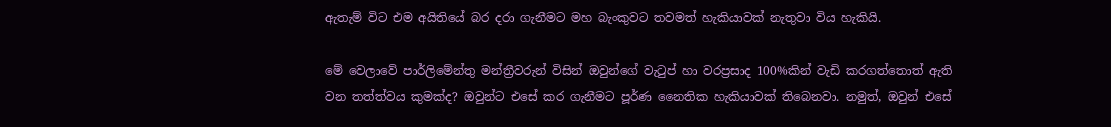ඇතැම් විට එම අයිතියේ බර දරා ගැනීමට මහ බැංකුවට තවමත් හැකියාවක් නැතුවා විය හැකියි.

මේ වෙලාවේ පාර්ලිමේන්තු මන්ත්‍රීවරුන් විසින් ඔවුන්ගේ වැටුප් හා වරප්‍රසාද 100%කින් වැඩි කරගත්තොත් ඇති වන තත්ත්වය කුමක්ද? ඔවුන්ට එසේ කර ගැනීමට පූර්ණ නෛතික හැකියාවක් තිබෙනවා. නමුත්, ඔවුන් එසේ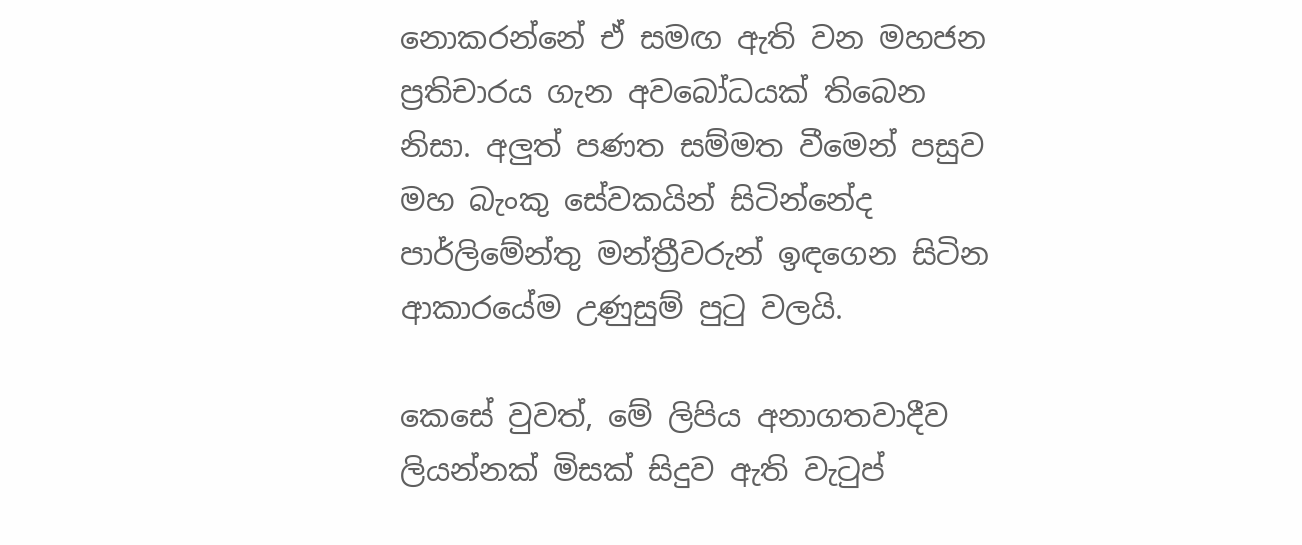නොකරන්නේ ඒ සමඟ ඇති වන මහජන ප්‍රතිචාරය ගැන අවබෝධයක් තිබෙන නිසා. අලුත් පණත සම්මත වීමෙන් පසුව මහ බැංකු සේවකයින් සිටින්නේද පාර්ලිමේන්තු මන්ත්‍රීවරුන් ඉඳගෙන සිටින ආකාරයේම උණුසුම් පුටු වලයි.

කෙසේ වුවත්, මේ ලිපිය අනාගතවාදීව ලියන්නක් මිසක් සිදුව ඇති වැටුප්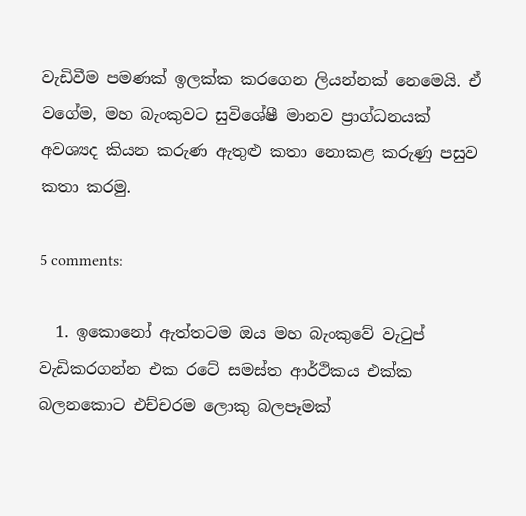වැඩිවීම පමණක් ඉලක්ක කරගෙන ලියන්නක් නෙමෙයි. ඒ වගේම, මහ බැංකුවට සුවිශේෂී මානව ප්‍රාග්ධනයක් අවශ්‍යද කියන කරුණ ඇතුළු කතා නොකළ කරුණු පසුව කතා කරමු.

5 comments:

  1. ඉකොනෝ ඇත්තටම ඔය මහ බැංකුවේ වැටුප් වැඩිකරගන්න එක රටේ සමස්ත ආර්ථිකය එක්ක බලනකොට එච්චරම ලොකු බලපෑමක්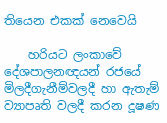තියෙන එකක් නෙවෙයි

    හරියට ලංකාවේ දේශපාලනඥයන් රජයේ මිලදීගැනීම්වලදී හා ඇතැම් ව්‍යාපෘති වලදී කරන දූෂණ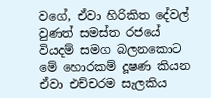වගේ, ඒවා හිරිකිත දේවල් වුණත් සමස්ත රජයේ වියදම් සමග බලනකොට මේ හොරකම් දූෂණ කියන ඒවා එච්චරම සැලකිය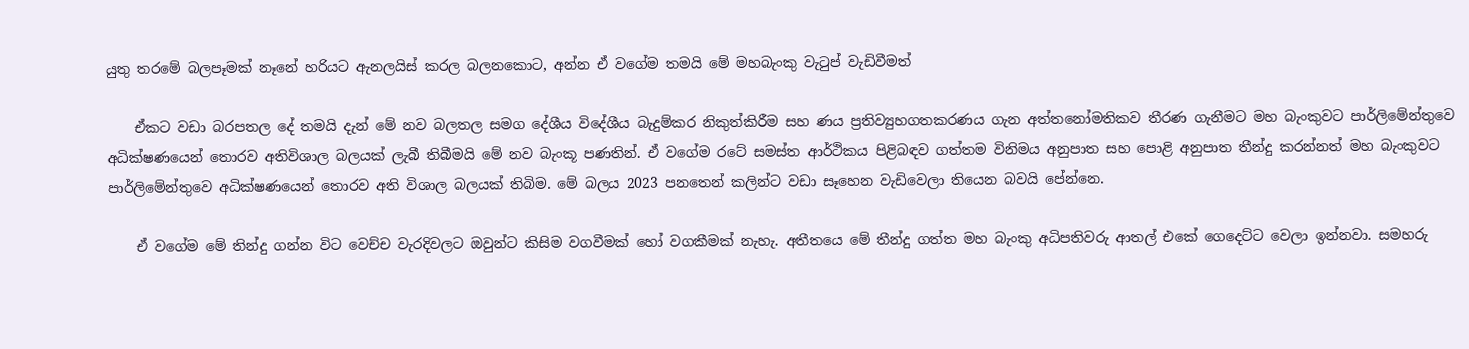යුතු තරමේ බලපෑමක් නෑනේ හරියට ඇනලයිස් කරල බලනකොට, අන්න ඒ වගේම තමයි මේ මහබැංකු වැටුප් වැඩිවීමත්

    ඒකට වඩා බරපතල දේ තමයි දැන් මේ නව බලතල සමග දේශීය විදේශීය බැදුම්කර නිකුත්කිරීම සහ ණය ප්‍රතිව්‍යුහගතකරණය ගැන අත්තනෝමතිකව තීරණ ගැනීමට මහ බැංකුවට පාර්ලිමේන්තුවෙ අධික්ෂණයෙන් තොරව අතිවිශාල බලයක් ලැබී තිබීමයි මේ නව බැංකූ පණතින්. ඒ වගේම රටේ සමස්ත ආර්ථිකය පිළිබඳව ගත්තම විනිමය අනුපාත සහ පොළි අනුපාත තීන්දු කරන්නත් මහ බැංකුවට පාර්ලිමේන්තුවෙ අධික්ෂණයෙන් තොරව අති විශාල බලයක් තිබිම. මේ බලය 2023 පනතෙන් කලින්ට වඩා සෑහෙන වැඩිවෙලා තියෙන බවයි පේන්නෙ.

    ඒ වගේම මේ තින්දු ගන්න විට වෙච්ච වැරදිවලට ඔවුන්ට කිසිම වගවීමක් හෝ වගකීමක් නැහැ. අතීතයෙ මේ තීන්දු ගත්ත මහ බැංකු අධිපතිවරු ආතල් එකේ ගෙදෙට්ට වෙලා ඉන්නවා. සමහරු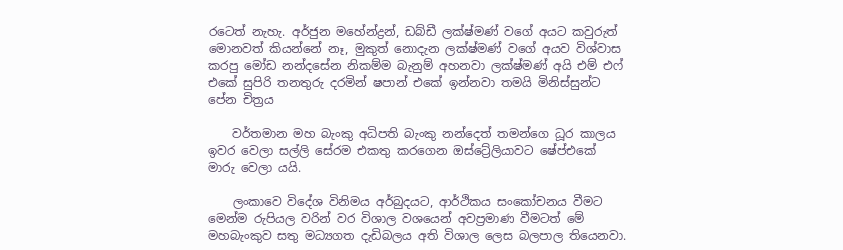රටෙත් නැහැ. අර්ජුන මහේන්ද්‍රන්, ඩබ්ඩී ලක්ෂ්මණ් වගේ අයට කවුරුත් මොනවත් කියන්නේ නෑ, මුකුත් නොදැන ලක්ෂ්මණ් වගේ අයව විශ්වාස කරපු මෝඩ නන්දසේන නිකම්ම බැනුම් අහනවා ලක්ෂ්මණ් අයි එම් එෆ් එකේ සුපිරි තනතුරු දරමින් ෂපාන් එකේ ඉන්නවා තමයි මිනිස්සුන්ට පේන චිත්‍රය

    වර්තමාන මහ බැංකු අධිපති බැංකු නන්දෙත් තමන්ගෙ ධූර කාලය ඉවර වෙලා සල්ලි සේරම එකතු කරගෙන ඔස්ට්‍රේලියාවට ෂේප්එකේ මාරු වෙලා යයි.

    ලංකාවෙ විදේශ විනිමය අර්බුදයට, ආර්ථිකය සංකෝචනය වීමට මෙන්ම රුපියල වරින් වර විශාල වශයෙන් අවප්‍රමාණ වීමටත් මේ මහබැංකුව සතු මධ්‍යගත දැඩිබලය අති විශාල ලෙස බලපාල තියෙනවා.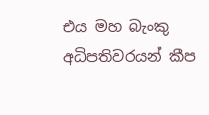එය මහ බැංකු අධිපතිවරයන් කීප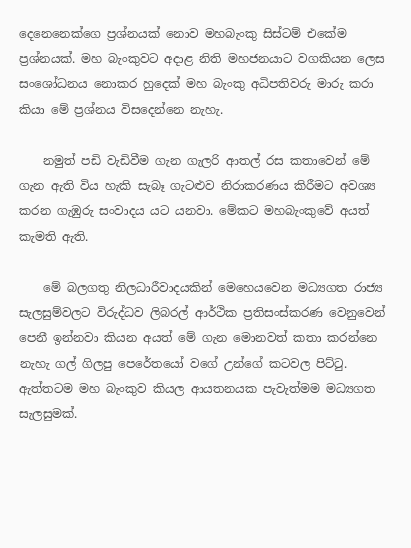දෙනෙනෙක්ගෙ ප්‍රශ්නයක් නොව මහබැංකු සිස්ටම් එකේම ප්‍රශ්නයක්. මහ බැංකුවට අදාළ නිති මහජනයාට වගකියන ලෙස සංශෝධනය නොකර හුදෙක් මහ බැංකු අධිපතිවරු මාරු කරා කියා මේ ප්‍රශ්නය විසදෙන්නෙ නැහැ.

    නමුත් පඩි වැඩිවීම ගැන ගැලරි ආතල් රස කතාවෙන් මේ ගැන ඇති විය හැකි සැබෑ ගැටළුව නිරාකරණය කිරීමට අවශ්‍ය කරන ගැඹුරු සංවාදය යට යනවා. මේකට මහබැංකුවේ අයත් කැමති ඇති.

    මේ බලගතු නිලධාරීවාදයකින් මෙහෙයවෙන මධ්‍යගත රාජ්‍ය සැලසුම්වලට විරුද්ධව ලිබරල් ආර්ථික ප්‍රතිසංස්කරණ වෙනුවෙන් පෙනී ඉන්නවා කියන අයත් මේ ගැන මොනවත් කතා කරන්නෙ නැහැ ගල් ගිලපු පෙරේතයෝ වගේ උන්ගේ කටවල පිට්ටු. ඇත්තටම මහ බැංකුව කියල ආයතනයක පැවැත්මම මධ්‍යගත සැලසුමක්.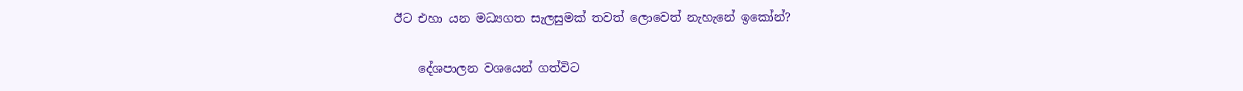ඊට එහා යන මධ්‍යගත සැලසුමක් තවත් ලොවෙත් නැහැනේ ඉකෝන්?

    දේශපාලන වශයෙන් ගත්විට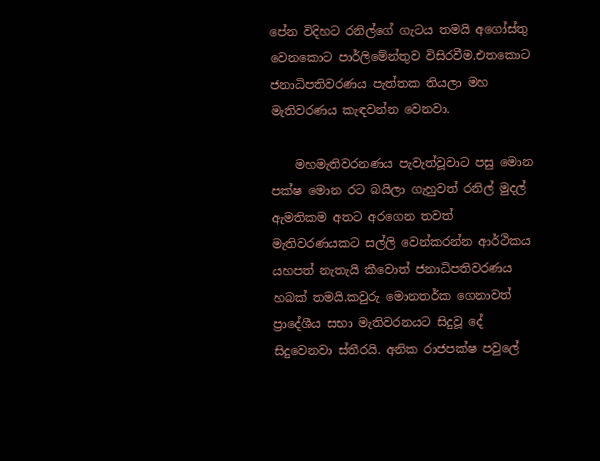පේන විදිහට රනිල්ගේ ගැටය තමයි අගෝස්තු වෙනකොට පාර්ලිමේන්තුව විසිරවීම.එතකොට ජනාධිපතිවරණය පැත්තක තියලා මහ මැතිවරණය කැඳවන්න වෙනවා.

    මහමැතිවරනණය පැවැත්වූවාට පසු මොන පක්ෂ මොන රට බයිලා ගැහුවත් රනිල් මුදල් ඇමතිකම අතට අරගෙන තවත් මැතිවරණයකට සල්ලි වෙන්කරන්න ආර්ථිකය යහපත් නැතැයි කීවොත් ජනාධිපතිවරණය හබක් තමයි.කවුරු මොනතර්ක ගෙනාවත් ප්‍රාදේශීය සභා මැතිවරනයට සිදුවූ දේ සිදුවෙනවා ස්තීරයි. අනික රාජපක්ෂ පවුලේ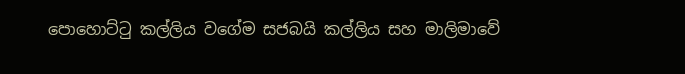පොහොට්ටු කල්ලිය වගේම සජබයි කල්ලිය සහ මාලිමාවේ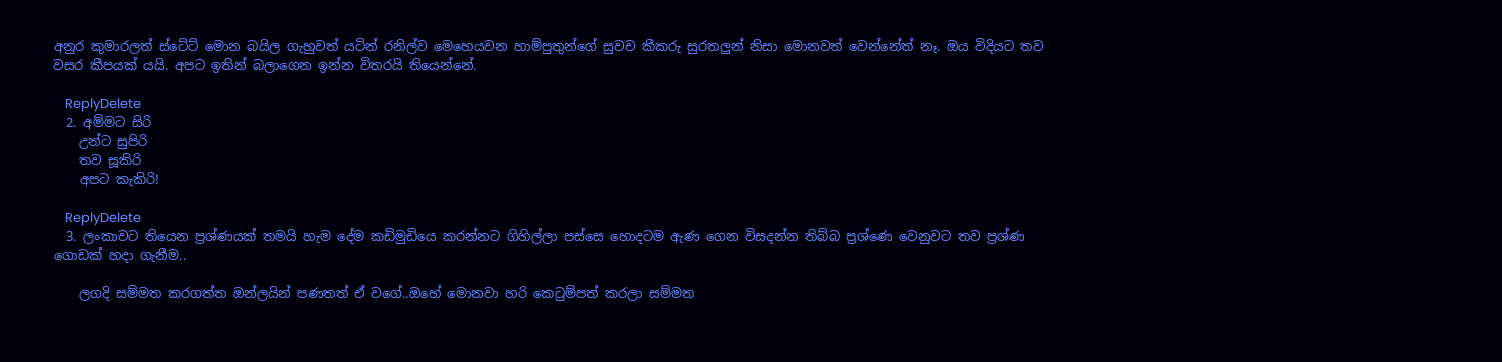අනුර කුමාරලත් ස්ටේට් මොන බයිල ගැහුවත් යටින් රනිල්ව මෙහෙයවන හාම්පුතුන්ගේ සුවච කීකරු සුරතලුන් නිසා මොනවත් වෙන්නේත් නෑ. ඔය විදියට තව වසර කීපයක් යයි. අපට ඉතින් බලාගෙන ඉන්න විතරයි තියෙන්නේ.

    ReplyDelete
  2. අම්මට සිරි
    උන්ට සුපිරි
    තව සූකිරි
    අපට කැකිරි!

    ReplyDelete
  3. ලංකාවට තියෙන ප්‍රශ්ණයක් තමයි හැම දේම කඩිමුඩියෙ කරන්නට ගිහිල්ලා පස්සෙ හොදටම ඇණ ගෙන විසදන්න තිබ්බ ප්‍රශ්ණෙ වෙනුවට තව ප්‍රශ්ණ ගොඩක් හදා ගැනීම..

    ලගදි සම්මත කරගත්ත ඔන්ලයින් පණතත් ඒ වගේ..ඔහේ මොනවා හරි කෙටුම්පත් කරලා සම්මත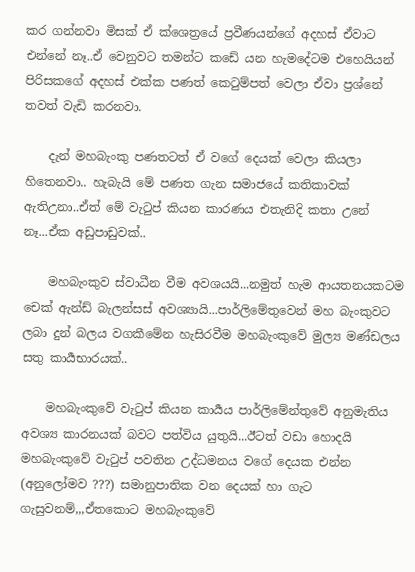කර ගන්නවා මිසක් ඒ ක්ශෙත්‍රයේ ප්‍රවීණයන්ගේ අදහස් ඒවාට එන්නේ නෑ..ඒ වෙනුවට තමන්ට කඩේ යන හැමදේටම එහෙයියන් පිරිසකගේ අදහස් එක්ක පණත් කෙටුම්පත් වෙලා ඒවා ප්‍රශ්නේ තවත් වැඩි කරනවා.

    දැන් මහබැංකු පණතටත් ඒ වගේ දෙයක් වෙලා කියලා හිතෙනවා.. හැබැයි මේ පණත ගැන සමාජයේ කතිකාවක් ඇතිඋනා..ඒත් මේ වැටුප් කියන කාරණය එතැනිදි කතා උනේ නෑ...ඒක අඩුපාඩුවක්..

    මහබැංකුව ස්වාධීන වීම අවශයයි...නමුත් හැම ආයතනයකටම චෙක් ඇන්ඩ් බැලන්සස් අවශ්‍යායි...පාර්ලිමේතුවෙන් මහ බැංකුවට ලබා දුන් බලය වගකීමේන හැසිරවීම මහබැංකුවේ මුල්‍ය මණ්ඩලය සතු කාර්‍යභාරයක්..

    මහබැංකුවේ වැටුප් කියන කාර්‍යය පාර්ලිමේන්තුවේ අනුමැතිය අවශ්‍ය කාරනයක් බවට පත්විය යුතුයි...ඊටත් වඩා හොදයි මහබැංකුවේ වැටුප් පවතින උද්ධමනය වගේ දෙයක එන්න (අනුලෝමව ???) සමානුපාතික වන දෙයක් හා ගැට ගැසුවනම්,,,ඒතකොට මහබැංකුවේ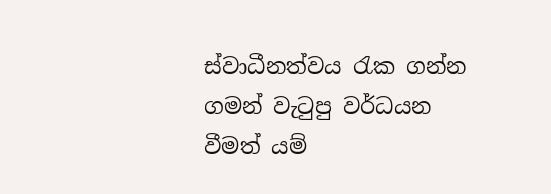ස්වාධීනත්වය රැක ගන්න ගමන් වැටුපු වර්ධයන වීමත් යම්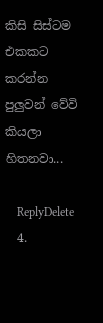කිසි සිස්ටම එකකට කරන්න පුලුවන් වේවි කියලා හිතනවා...

    ReplyDelete
  4.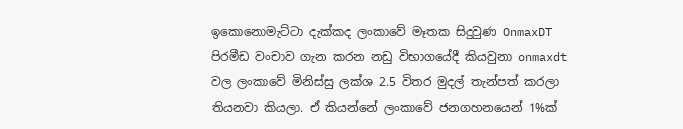ඉකොනොමැට්ටා දැක්කද ලංකාවේ මෑතක සිදුවුණ OnmaxDT පිරමීඩ වංචාව ගැන කරන නඩු විභාගයේදී කියවුනා onmaxdt වල ලංකාවේ මිනිස්සු ලක්ශ 2.5 විතර මුදල් තැන්පත් කරලා තියනවා කියලා. ඒ කියන්නේ ලංකාවේ ජනගහනයෙන් 1%ක්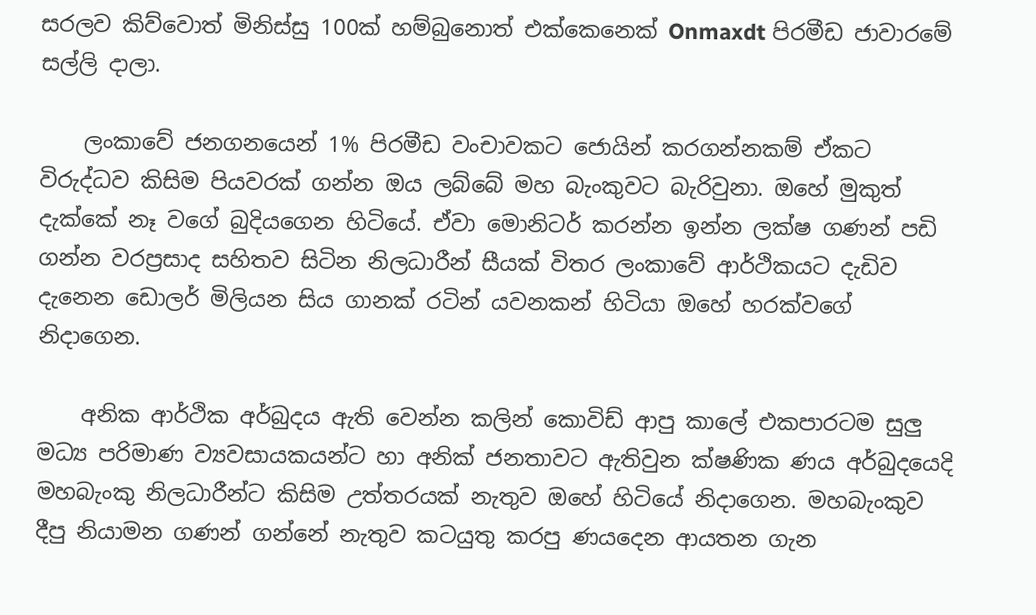සරලව කිව්වොත් මිනිස්සු 100ක් හම්බුනොත් එක්කෙනෙක් Onmaxdt පිරමීඩ ජාවාරමේ සල්ලි දාලා.

    ලංකාවේ ජනගනයෙන් 1% පිරමීඩ වංචාවකට ජොයින් කරගන්නකම් ඒකට විරුද්ධව කිසිම පියවරක් ගන්න ඔය ලබ්බේ මහ බැංකුවට බැරිවුනා. ඔහේ මුකුත් දැක්කේ නෑ වගේ බුදියගෙන හිටියේ. ඒවා මොනිටර් කරන්න ඉන්න ලක්ෂ ගණන් පඩි ගන්න වරප්‍රසාද සහිතව සිටින නිලධාරීන් සීයක් විතර ලංකාවේ ආර්ථිකයට දැඩිව දැනෙන ඩොලර් මිලියන සිය ගානක් රටින් යවනකන් හිටියා ඔහේ හරක්වගේ නිදාගෙන.

    අනික ආර්ථික අර්බුදය ඇති වෙන්න කලින් කොවිඩ් ආපු කාලේ එකපාරටම සුලු මධ්‍ය පරිමාණ ව්‍යවසායකයන්ට හා අනික් ජනතාවට ඇතිවුන ක්ෂණික ණය අර්බුදයෙදි මහබැංකු නිලධාරීන්ට කිසිම උත්තරයක් නැතුව ඔහේ හිටියේ නිදාගෙන. මහබැංකුව දීපු නියාමන ගණන් ගන්නේ නැතුව කටයුතු කරපු ණයදෙන ආයතන ගැන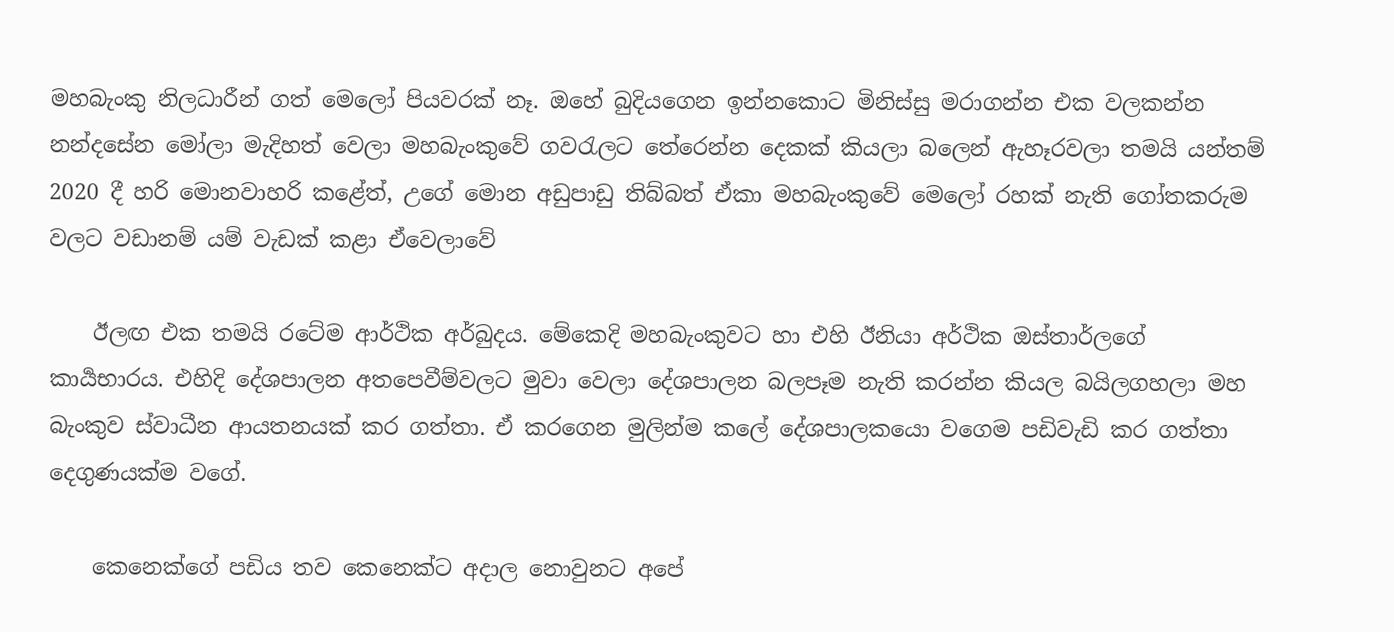මහබැංකු නිලධාරීන් ගත් මෙලෝ පියවරක් නෑ. ඔහේ බුදියගෙන ඉන්නකොට මිනිස්සු මරාගන්න එක වලකන්න නන්දසේන මෝලා මැදිහත් වෙලා මහබැංකුවේ ගවරැලට තේරෙන්න දෙකක් කියලා බලෙන් ඇහෑරවලා තමයි යන්තම් 2020 දී හරි මොනවාහරි කළේත්, උගේ මොන අඩුපාඩු තිබ්බත් ඒකා මහබැංකුවේ මෙලෝ රහක් නැති ගෝතකරුම වලට වඩානම් යම් වැඩක් කළා ඒවෙලාවේ

    ඊලඟ එක තමයි රටේම ආර්ථික අර්බුදය. මේකෙදි මහබැංකුවට හා එහි ඊනියා අර්ථික ඔස්තාර්ලගේ කාර්‍යභාරය. එහිදි දේශපාලන අතපෙවීම්වලට මුවා වෙලා දේශපාලන බලපෑම නැති කරන්න කියල බයිලගහලා මහ බැංකුව ස්වාධීන ආයතනයක් කර ගත්තා. ඒ කරගෙන මුලින්ම කලේ දේශපාලකයො වගෙම පඩිවැඩි කර ගත්තා දෙගුණයක්ම වගේ.

    කෙනෙක්ගේ පඩිය තව කෙනෙක්ට අදාල නොවුනට අපේ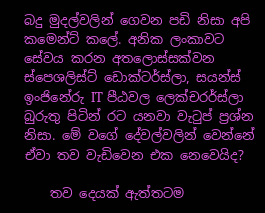බදු මුදල්වලින් ගෙවන පඩි නිසා අපි කමෙන්ට් කලේ. අනික ලංකාවට සේවය කරන අතලොස්සක්වන ස්පෙශලිස්ට් ඩොක්ටර්ස්ලා, සයන්ස් ඉංජිනේරු IT පීඨවල ලෙක්චරර්ස්ලා බුරුතු පිටින් රට යනවා වැටුප් ප්‍රශ්න නිසා. මේ වගේ දේවල්වලින් වෙන්නේ ඒවා තව වැඩිවෙන එක නෙවෙයිද?

    තව දෙයක් ඇත්තටම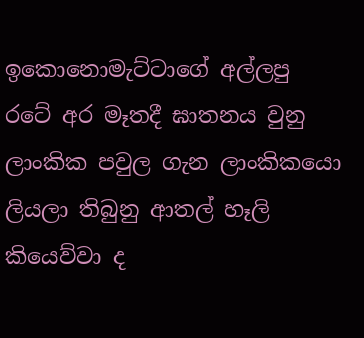ඉකොනොමැට්ටාගේ අල්ලපු රටේ අර මෑතදී ඝාතනය වුනු ලාංකික පවුල ගැන ලාංකිකයො ලියලා තිබුනු ආතල් හෑලි කියෙව්වා ද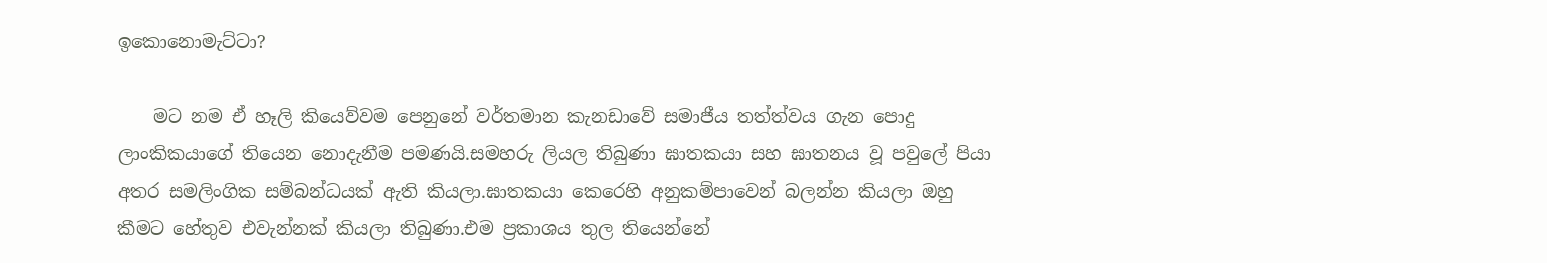ඉකොනොමැට්ටා?

    මට නම ඒ හෑලි කියෙව්වම පෙනුනේ වර්තමාන කැනඩාවේ සමාජීය තත්ත්වය ගැන පොදු ලාංකිකයාගේ තියෙන නොදැනීම පමණයි.සමහරු ලියල තිබුණා ඝාතකයා සහ ඝාතනය වූ පවුලේ පියා අතර සමලිංගික සම්බන්ධයක් ඇති කියලා.ඝාතකයා කෙරෙහි අනුකම්පාවෙන් බලන්න කියලා ඔහු කීමට හේතුව එවැන්නක් කියලා තිබුණා.එම ප්‍රකාශය තුල තියෙන්නේ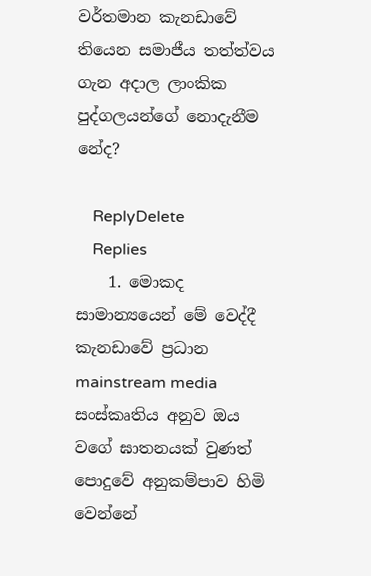වර්තමාන කැනඩාවේ තියෙන සමාජීය තත්ත්වය ගැන අදාල ලාංකික පුද්ගලයන්ගේ නොදැනීම නේද?

    ReplyDelete
    Replies
    1. මොකද සාමාන්‍යයෙන් මේ වෙද්දී කැනඩාවේ ප්‍රධාන mainstream media සංස්කෘතිය අනුව ඔය වගේ ඝාතනයක් වුණත් පොදුවේ අනුකම්පාව හිමි වෙන්නේ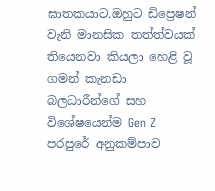ඝාතකයාට.ඔහුට ඩිප්‍රෙෂන් වැනි මානසික තත්ත්වයක් තියෙනවා කියලා හෙළි වූ ගමන් කැනඩා බලධාරීන්ගේ සහ විශේෂයෙන්ම Gen Z පරපුරේ අනුකම්පාව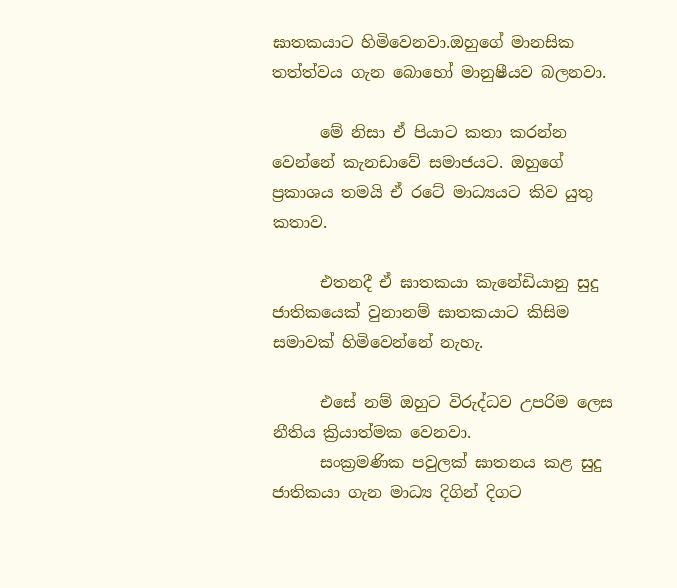ඝාතකයාට හිමිවෙනවා.ඔහුගේ මානසික තත්ත්වය ගැන බොහෝ මානුෂීයව බලනවා.

      මේ නිසා ඒ පියාට කතා කරන්න වෙන්නේ කැනඩාවේ සමාජයට. ඔහුගේ ප්‍රකාශය තමයි ඒ රටේ මාධ්‍යයට කිව යුතු කතාව.

      එතනදී ඒ ඝාතකයා කැනේඩියානු සුදු ජාතිකයෙක් වුනානම් ඝාතකයාට කිසිම සමාවක් හිමිවෙන්නේ නැහැ.

      එසේ නම් ඔහුට විරුද්ධව උපරිම ලෙස නීතිය ක්‍රියාත්මක වෙනවා.
      සංක්‍රමණික පවුලක් ඝාතනය කළ සුදු ජාතිකයා ගැන මාධ්‍ය දිගින් දිගට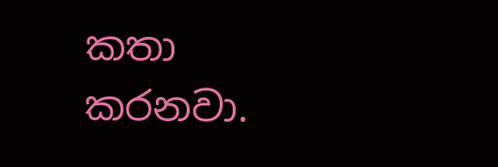කතා කරනවා.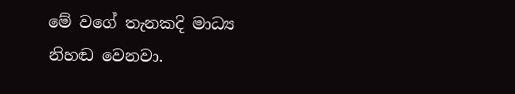මේ වගේ තැනකදි මාධ්‍ය නිහඬ වෙනවා.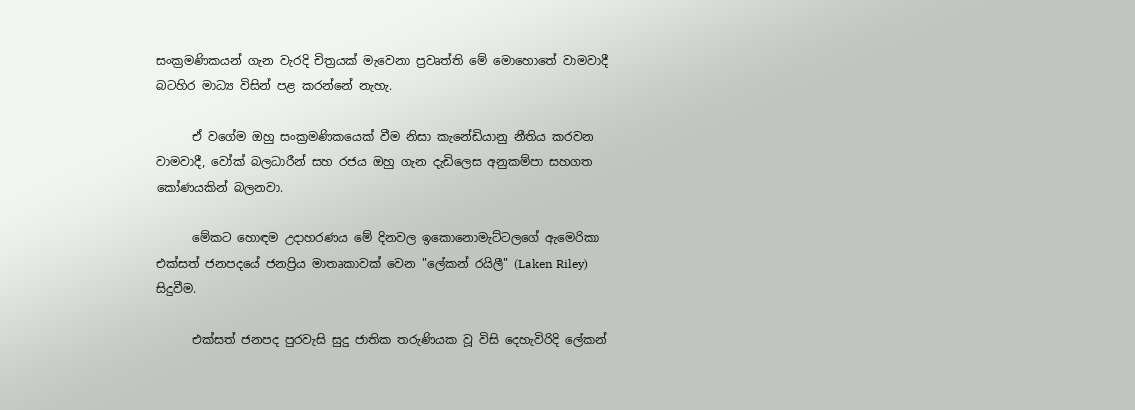සංක්‍රමණිකයන් ගැන වැරදි චිත්‍රයක් මැවෙනා ප්‍රවෘත්ති මේ මොහොතේ වාමවාදී බටහිර මාධ්‍ය විසින් පළ කරන්නේ නැහැ.

      ඒ වගේම ඔහු සංක්‍රමණිකයෙක් වීම නිසා කැනේඩියානු නීතිය කරවන වාමවාදී, වෝක් බලධාරීන් සහ රජය ඔහු ගැන දැඩිලෙස අනුකම්පා සහගත කෝණයකින් බලනවා.

      මේකට හොඳම උදාහරණය මේ දිනවල ඉකොනොමැට්ටලගේ ඇමෙරිකා එක්සත් ජනපදයේ ජනප්‍රිය මාතෘකාවක් වෙන "ලේකන් රයිලී" (Laken Riley) සිදුවීම.

      එක්සත් ජනපද පුරවැසි සුදු ජාතික තරුණියක වූ විසි දෙහැවිරිදි ලේකන්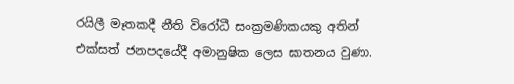රයිලී මෑතකදී නීති විරෝධී සංක්‍රමණිකයකු අතින් එක්සත් ජනපදයේදී අමානුෂික ලෙස ඝාතනය වුණා.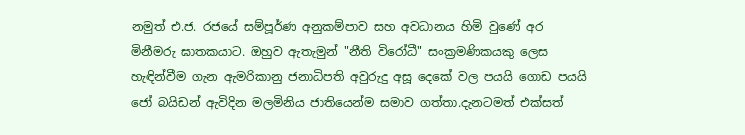නමුත් එ.ජ. රජයේ සම්පූර්ණ අනුකම්පාව සහ අවධානය හිමි වුණේ අර මිනීමරු ඝාතකයාට. ඔහුව ඇතැමුන් "නීති විරෝධී" සංක්‍රමණිකයකු ලෙස හැඳින්වීම ගැන ඇමරිකානු ජනාධිපති අවුරුදු අසූ දෙකේ වල පයයි ගොඩ පයයි ජෝ බයිඩන් ඇවිදින මලමිනිය ජාතියෙන්ම සමාව ගත්තා.දැනටමත් එක්සත්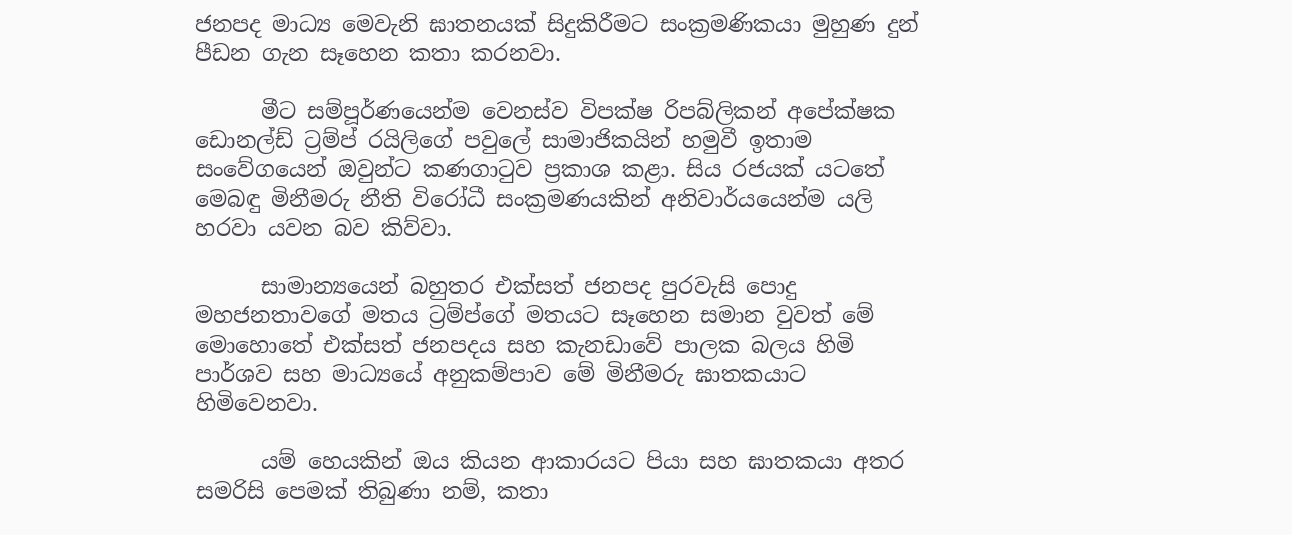ජනපද මාධ්‍ය මෙවැනි ඝාතනයක් සිදුකිරීමට සංක්‍රමණිකයා මුහුණ දුන් පීඩන ගැන සෑහෙන කතා කරනවා.

      මීට සම්පූර්ණයෙන්ම වෙනස්ව විපක්ෂ රිපබ්ලිකන් අපේක්ෂක ඩොනල්ඩ් ට්‍රම්ප් රයිලිගේ පවුලේ සාමාජිකයින් හමුවී ඉතාම සංවේගයෙන් ඔවුන්ට කණගාටුව ප්‍රකාශ කළා. සිය රජයක් යටතේ මෙබඳු මිනීමරු නීති විරෝධී සංක්‍රමණයකින් අනිවාර්යයෙන්ම යලි හරවා යවන බව කිව්වා.

      සාමාන්‍යයෙන් බහුතර එක්සත් ජනපද පුරවැසි පොදු මහජනතාවගේ මතය ට්‍රම්ප්ගේ මතයට සෑහෙන සමාන වුවත් මේ මොහොතේ එක්සත් ජනපදය සහ කැනඩාවේ පාලක බලය හිමි පාර්ශව සහ මාධ්‍යයේ අනුකම්පාව මේ මිනීමරු ඝාතකයාට හිමිවෙනවා.

      යම් හෙයකින් ඔය කියන ආකාරයට පියා සහ ඝාතකයා අතර සමරිසි පෙමක් තිබුණා නම්, කතා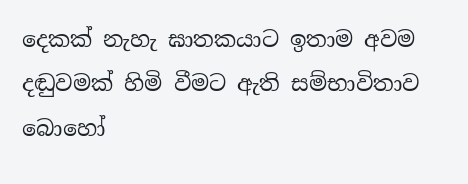දෙකක් නැහැ ඝාතකයාට ඉතාම අවම දඬුවමක් හිමි වීමට ඇති සම්භාවිතාව බොහෝ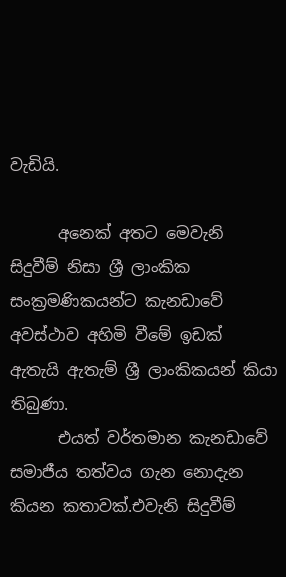වැඩියි.

      අනෙක් අතට මෙවැනි සිදුවීම් නිසා ශ්‍රී ලාංකික සංක්‍රමණිකයන්ට කැනඩාවේ අවස්ථාව අහිමි වීමේ ඉඩක් ඇතැයි ඇතැම් ශ්‍රී ලාංකිකයන් කියා තිබුණා.
      එයත් වර්තමාන කැනඩාවේ සමාජීය තත්වය ගැන නොදැන කියන කතාවක්.එවැනි සිදුවීම්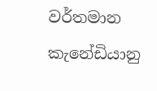වර්තමාන කැනේඩියානු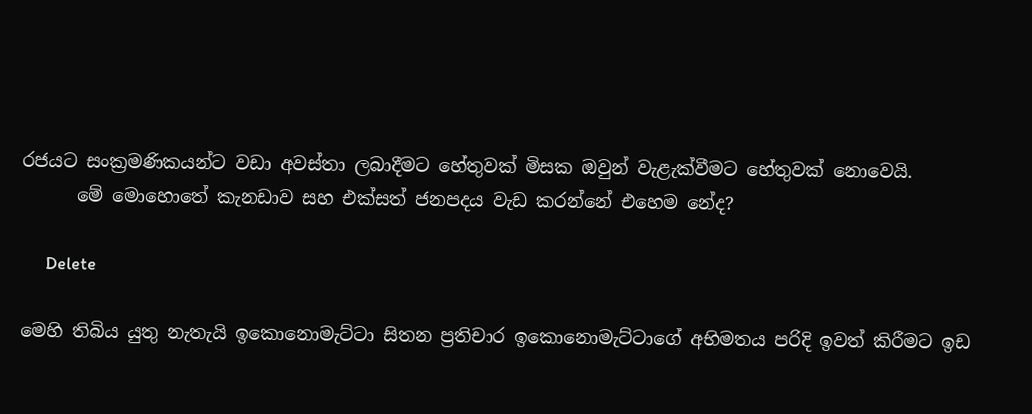රජයට සංක්‍රමණිකයන්ට වඩා අවස්තා ලබාදීමට හේතුවක් මිසක ඔවුන් වැළැක්වීමට හේතුවක් නොවෙයි.
      මේ මොහොතේ කැනඩාව සහ එක්සත් ජනපදය වැඩ කරන්නේ එහෙම නේද?

      Delete

මෙහි තිබිය යුතු නැතැයි ඉකොනොමැට්ටා සිතන ප්‍රතිචාර ඉකොනොමැට්ටාගේ අභිමතය පරිදි ඉවත් කිරීමට ඉඩ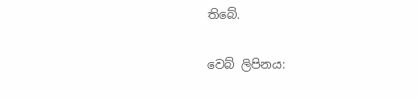තිබේ.

වෙබ් ලිපිනය: